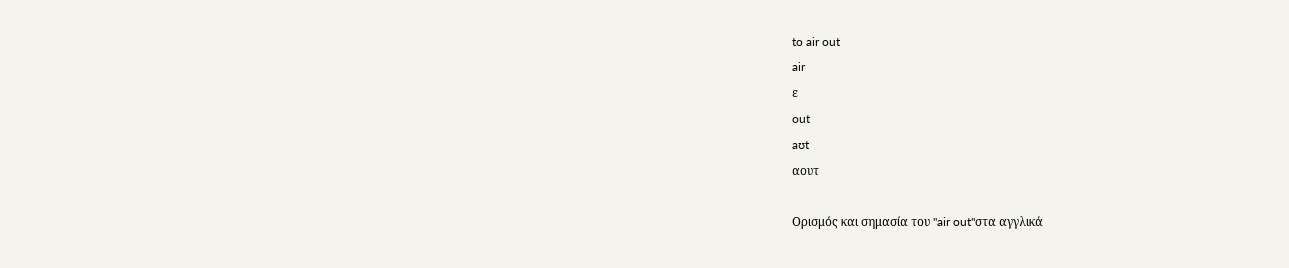to air out
air
ε
out
aʊt
αουτ

Ορισμός και σημασία του "air out"στα αγγλικά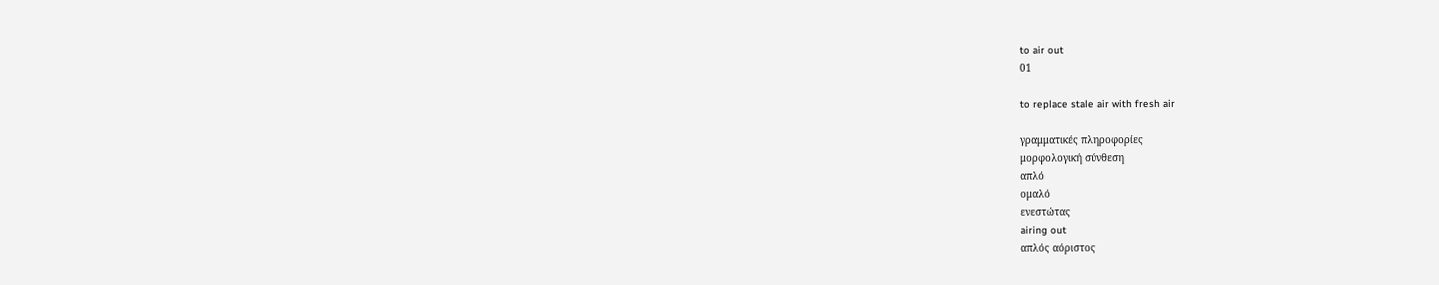to air out
01

to replace stale air with fresh air

γραμματικές πληροφορίες
μορφολογική σύνθεση
απλό
ομαλό
ενεστώτας
airing out
απλός αόριστος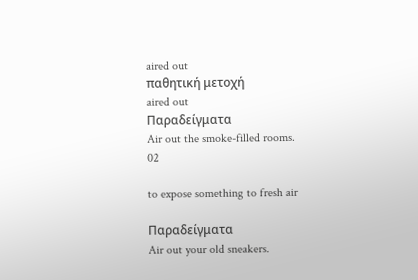aired out
παθητική μετοχή
aired out
Παραδείγματα
Air out the smoke-filled rooms.
02

to expose something to fresh air

Παραδείγματα
Air out your old sneakers.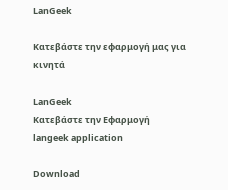LanGeek

Κατεβάστε την εφαρμογή μας για κινητά

LanGeek
Κατεβάστε την Εφαρμογή
langeek application

Download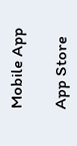Mobile App

App Store